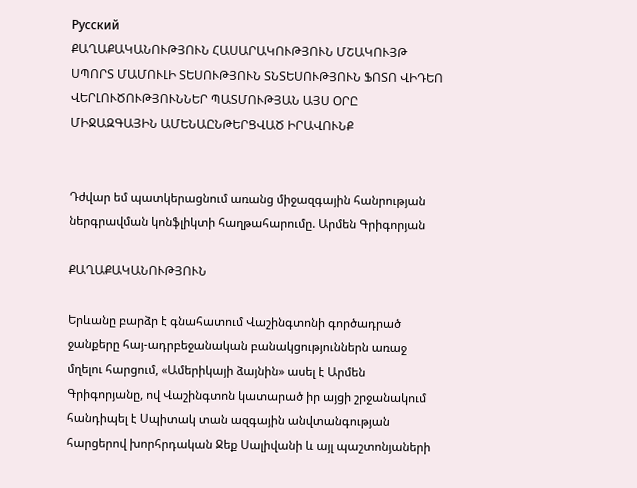Русский
ՔԱՂԱՔԱԿԱՆՈՒԹՅՈՒՆ ՀԱՍԱՐԱԿՈՒԹՅՈՒՆ ՄՇԱԿՈՒՅԹ ՍՊՈՐՏ ՄԱՄՈՒԼԻ ՏԵՍՈՒԹՅՈՒՆ ՏՆՏԵՍՈՒԹՅՈՒՆ ՖՈՏՈ ՎԻԴԵՈ ՎԵՐԼՈՒԾՈՒԹՅՈՒՆՆԵՐ ՊԱՏՄՈՒԹՅԱՆ ԱՅՍ ՕՐԸ ՄԻՋԱԶԳԱՅԻՆ ԱՄԵՆԱԸՆԹԵՐՑՎԱԾ ԻՐԱՎՈՒՆՔ


Դժվար եմ պատկերացնում առանց միջազգային հանրության ներգրավման կոնֆլիկտի հաղթահարումը. Արմեն Գրիգորյան

ՔԱՂԱՔԱԿԱՆՈՒԹՅՈՒՆ

Երևանը բարձր է գնահատում Վաշինգտոնի գործադրած ջանքերը հայ-ադրբեջանական բանակցություններն առաջ մղելու հարցում, «Ամերիկայի ձայնին» ասել է Արմեն Գրիգորյանը, ով Վաշինգտոն կատարած իր այցի շրջանակում հանդիպել է Սպիտակ տան ազգային անվտանգության հարցերով խորհրդական Ջեք Սալիվանի և այլ պաշտոնյաների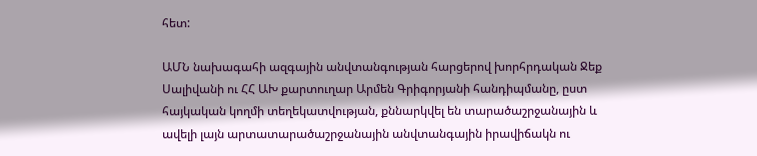հետ:

ԱՄՆ նախագահի ազգային անվտանգության հարցերով խորհրդական Ջեք Սալիվանի ու ՀՀ ԱԽ քարտուղար Արմեն Գրիգորյանի հանդիպմանը, ըստ հայկական կողմի տեղեկատվության, քննարկվել են տարածաշրջանային և ավելի լայն արտատարածաշրջանային անվտանգային իրավիճակն ու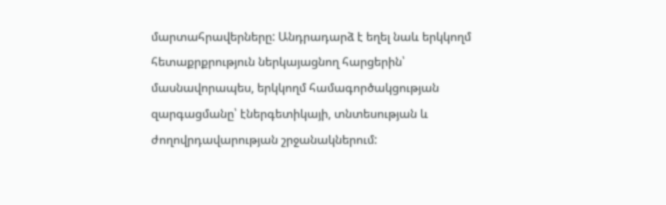մարտահրավերները: Անդրադարձ է եղել նաև երկկողմ հետաքրքրություն ներկայացնող հարցերին՝ մասնավորապես, երկկողմ համագործակցության զարգացմանը՝ էներգետիկայի, տնտեսության և ժողովրդավարության շրջանակներում: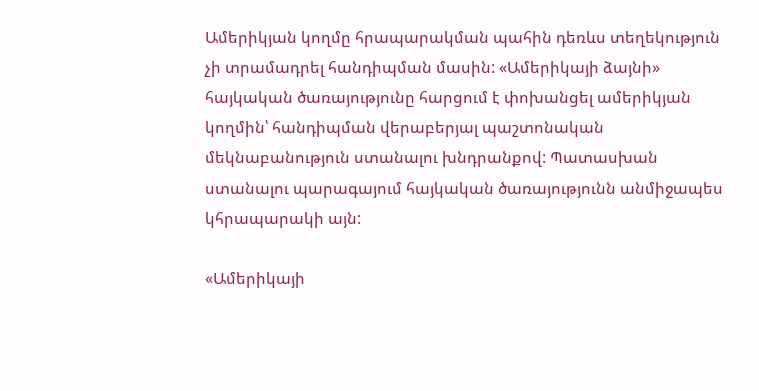Ամերիկյան կողմը հրապարակման պահին դեռևս տեղեկություն չի տրամադրել հանդիպման մասին: «Ամերիկայի ձայնի» հայկական ծառայությունը հարցում է փոխանցել ամերիկյան կողմին՝ հանդիպման վերաբերյալ պաշտոնական մեկնաբանություն ստանալու խնդրանքով: Պատասխան ստանալու պարագայում հայկական ծառայությունն անմիջապես կհրապարակի այն:

«Ամերիկայի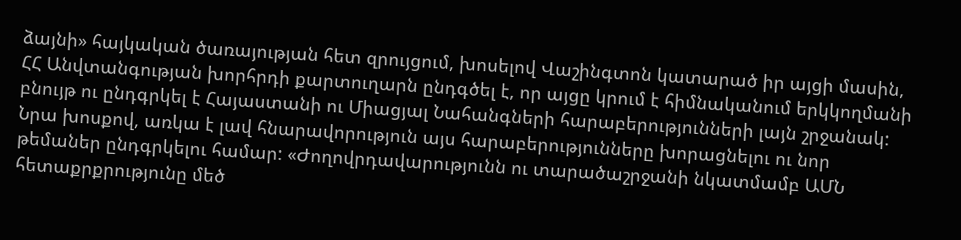ձայնի» հայկական ծառայության հետ զրույցում, խոսելով Վաշինգտոն կատարած իր այցի մասին, ՀՀ Անվտանգության խորհրդի քարտուղարն ընդգծել է, որ այցը կրում է հիմնականում երկկողմանի բնույթ ու ընդգրկել է Հայաստանի ու Միացյալ Նահանգների հարաբերությունների լայն շրջանակ: Նրա խոսքով, առկա է լավ հնարավորություն այս հարաբերությունները խորացնելու ու նոր թեմաներ ընդգրկելու համար: «Ժողովրդավարությունն ու տարածաշրջանի նկատմամբ ԱՄՆ հետաքրքրությունը մեծ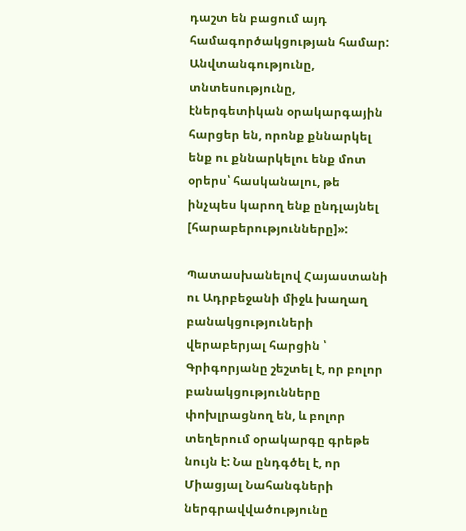դաշտ են բացում այդ համագործակցության համար: Անվտանգությունը, տնտեսությունը, էներգետիկան օրակարգային հարցեր են, որոնք քննարկել ենք ու քննարկելու ենք մոտ օրերս՝ հասկանալու, թե ինչպես կարող ենք ընդլայնել [հարաբերությունները]»:

Պատասխանելով Հայաստանի ու Ադրբեջանի միջև խաղաղ բանակցություների վերաբերյալ հարցին ՝ Գրիգորյանը շեշտել է, որ բոլոր բանակցությունները փոխլրացնող են, և բոլոր տեղերում օրակարգը գրեթե նույն է: Նա ընդգծել է, որ Միացյալ Նահանգների ներգրավվածությունը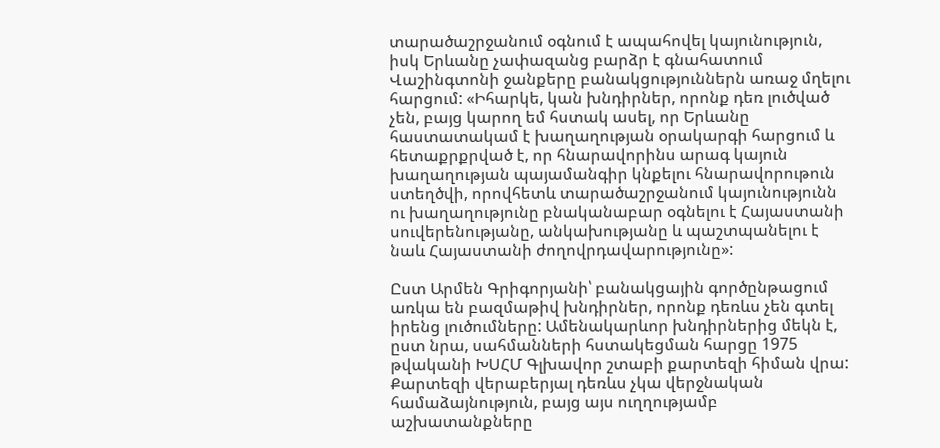տարածաշրջանում օգնում է ապահովել կայունություն, իսկ Երևանը չափազանց բարձր է գնահատում Վաշինգտոնի ջանքերը բանակցություններն առաջ մղելու հարցում: «Իհարկե, կան խնդիրներ, որոնք դեռ լուծված չեն, բայց կարող եմ հստակ ասել, որ Երևանը հաստատակամ է խաղաղության օրակարգի հարցում և հետաքրքրված է, որ հնարավորինս արագ կայուն խաղաղության պայամանգիր կնքելու հնարավորութուն ստեղծվի, որովհետև տարածաշրջանում կայունությունն ու խաղաղությունը բնականաբար օգնելու է Հայաստանի սուվերենությանը, անկախությանը և պաշտպանելու է նաև Հայաստանի ժողովրդավարությունը»:

Ըստ Արմեն Գրիգորյանի՝ բանակցային գործընթացում առկա են բազմաթիվ խնդիրներ, որոնք դեռևս չեն գտել իրենց լուծումները: Ամենակարևոր խնդիրներից մեկն է, ըստ նրա, սահմանների հստակեցման հարցը 1975 թվականի ԽՍՀՄ Գլխավոր շտաբի քարտեզի հիման վրա: Քարտեզի վերաբերյալ դեռևս չկա վերջնական համաձայնություն, բայց այս ուղղությամբ աշխատանքները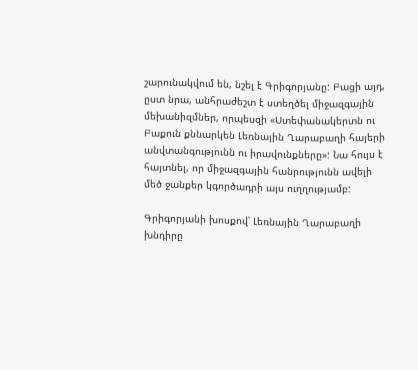շարունակվում են, նշել է Գրիգորյանը: Բացի այդ, ըստ նրա, անհրաժեշտ է ստեղծել միջազգային մեխանիզմներ, որպեսզի «Ստեփանակերտն ու Բաքուն քննարկեն Լեռնային Ղարաբաղի հայերի անվտանգությունն ու իրավունքները»: Նա հույս է հայտնել, որ միջազգային հանրությունն ավելի մեծ ջանքեր կգործադրի այս ուղղությամբ:

Գրիգորյանի խոսքով՝ Լեռնային Ղարաբաղի խնդիրը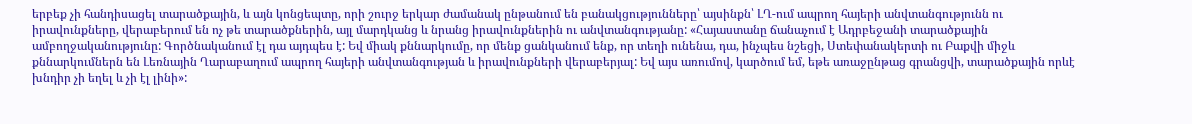երբեք չի հանդիսացել տարածքային, և այն կոնցեպտը, որի շուրջ երկար ժամանակ ընթանում են բանակցությունները՝ այսինքն՝ ԼՂ-ում ապրող հայերի անվտանգությունն ու իրավունքները, վերաբերում են ոչ թե տարածքներին, այլ մարդկանց և նրանց իրավունքներին ու անվտանգությանը: «Հայաստանը ճանաչում է Ադրբեջանի տարածքային ամբողջականությունը: Գործնականում էլ դա այդպես է: Եվ միակ քննարկումը, որ մենք ցանկանում ենք, որ տեղի ունենա, դա, ինչպես նշեցի, Ստեփանակերտի ու Բաքվի միջև քննարկումներն են Լեռնային Ղարաբաղում ապրող հայերի անվտանգության և իրավունքների վերաբերյալ: Եվ այս առումով, կարծում եմ, եթե առաջընթաց գրանցվի, տարածքային որևէ խնդիր չի եղել և չի էլ լինի»: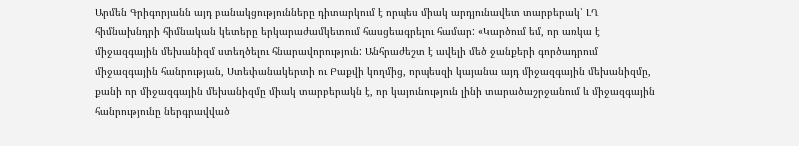Արմեն Գրիգորյանն այդ բանակցությունները դիտարկում է որպես միակ արդյունավետ տարբերակ՝ ԼՂ հիմնախնդրի հիմնական կետերը երկարաժամկետում հասցեագրելու համար: «Կարծում եմ, որ առկա է միջազգային մեխանիզմ ստեղծելու հնարավորություն: Անհրաժեշտ է ավելի մեծ ջանքերի գործադրում միջազգային հանրության, Ստեփանակերտի ու Բաքվի կողմից, որպեսզի կայանա այդ միջազգային մեխանիզմը, քանի որ միջազգային մեխանիզմը միակ տարբերակն է, որ կայունություն լինի տարածաշրջանում և միջազգային հանրությունը ներգրավված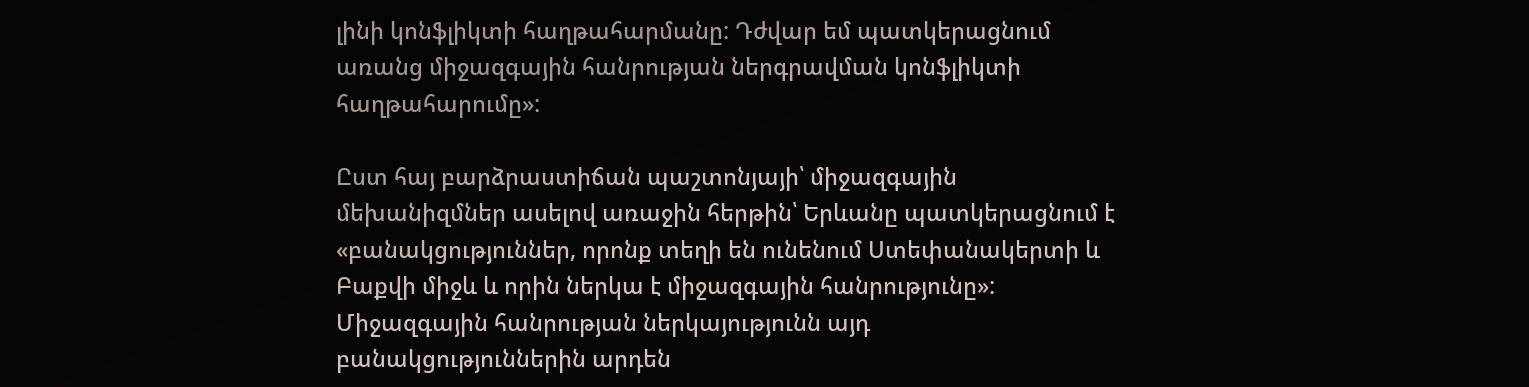լինի կոնֆլիկտի հաղթահարմանը: Դժվար եմ պատկերացնում առանց միջազգային հանրության ներգրավման կոնֆլիկտի հաղթահարումը»:

Ըստ հայ բարձրաստիճան պաշտոնյայի՝ միջազգային մեխանիզմներ ասելով առաջին հերթին՝ Երևանը պատկերացնում է «բանակցություններ, որոնք տեղի են ունենում Ստեփանակերտի և Բաքվի միջև և որին ներկա է միջազգային հանրությունը»: Միջազգային հանրության ներկայությունն այդ բանակցություններին արդեն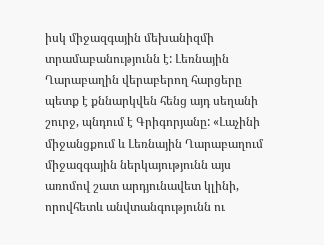իսկ միջազգային մեխանիզմի տրամաբանությունն է: Լեռնային Ղարաբաղին վերաբերող հարցերը պետք է քննարկվեն հենց այդ սեղանի շուրջ, պնդում է Գրիգորյանը: «Լաչինի միջանցքում և Լեռնային Ղարաբաղում միջազգային ներկայությունն այս առոմով շատ արդյունավետ կլինի, որովհետև անվտանգությունն ու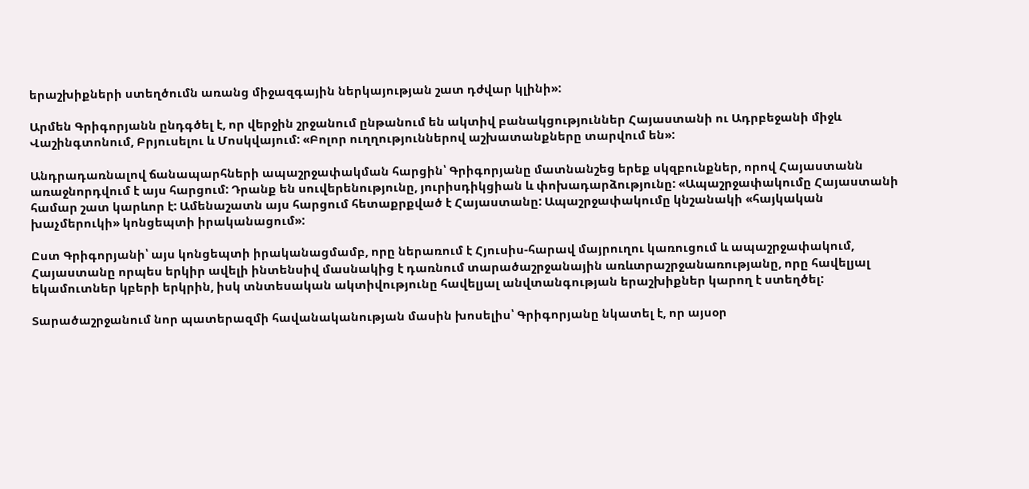երաշխիքների ստեղծումն առանց միջազգային ներկայության շատ դժվար կլինի»:

Արմեն Գրիգորյանն ընդգծել է, որ վերջին շրջանում ընթանում են ակտիվ բանակցություններ Հայաստանի ու Ադրբեջանի միջև Վաշինգտոնում, Բրյուսելու և Մոսկվայում: «Բոլոր ուղղություններով աշխատանքները տարվում են»:

Անդրադառնալով ճանապարհների ապաշրջափակման հարցին՝ Գրիգորյանը մատնանշեց երեք սկզբունքներ, որով Հայաստանն առաջնորդվում է այս հարցում: Դրանք են սուվերենությունը, յուրիսդիկցիան և փոխադարձությունը: «Ապաշրջափակումը Հայաստանի համար շատ կարևոր է: Ամենաշատն այս հարցում հետաքրքված է Հայաստանը: Ապաշրջափակումը կնշանակի «հայկական խաչմերուկի» կոնցեպտի իրականացում»:

Ըստ Գրիգորյանի՝ այս կոնցեպտի իրականացմամբ, որը ներառում է Հյուսիս-հարավ մայրուղու կառուցում և ապաշրջափակում, Հայաստանը որպես երկիր ավելի ինտենսիվ մասնակից է դառնում տարածաշրջանային առևտրաշրջանառությանը, որը հավելյալ եկամուտներ կբերի երկրին, իսկ տնտեսական ակտիվությունը հավելյալ անվտանգության երաշխիքներ կարող է ստեղծել:

Տարածաշրջանում նոր պատերազմի հավանականության մասին խոսելիս՝ Գրիգորյանը նկատել է, որ այսօր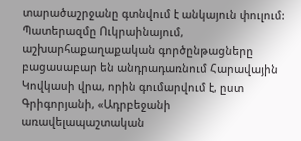տարածաշրջանը գտնվում է անկայուն փուլում: Պատերազմը Ուկրաինայում, աշխարհաքաղաքական գործընթացները բացասաբար են անդրադառնում Հարավային Կովկասի վրա, որին գումարվում է, ըստ Գրիգորյանի, «Ադրբեջանի առավելապաշտական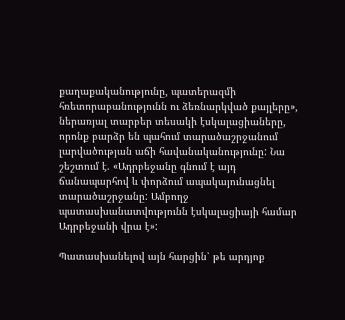քաղաքականությունը, պատերազմի հռետորաբանությունն ու ձեռնարկված քայլերը», ներառյալ տարբեր տեսակի էսկալացիաները, որոնք բարձր են պահում տարածաշրջանում լարվածության աճի հավանականությունը: Նա շեշտում է. «Ադրբեջանը գնում է այդ ճանապարհով և փորձում ապակայունացնել տարածաշրջանը: Ամբողջ պատասխանատվությունն էսկալացիայի համար Ադրբեջանի վրա է»:

Պատասխանելով այն հարցին՝ թե արդյոք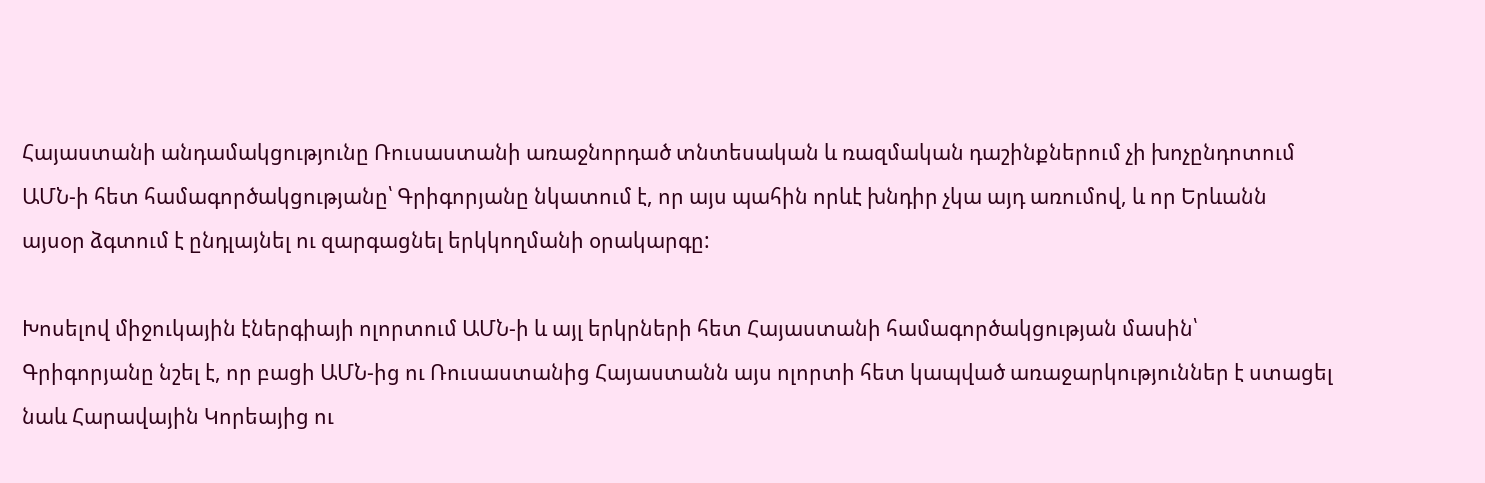Հայաստանի անդամակցությունը Ռուսաստանի առաջնորդած տնտեսական և ռազմական դաշինքներում չի խոչընդոտում ԱՄՆ-ի հետ համագործակցությանը՝ Գրիգորյանը նկատում է, որ այս պահին որևէ խնդիր չկա այդ առումով, և որ Երևանն այսօր ձգտում է ընդլայնել ու զարգացնել երկկողմանի օրակարգը:

Խոսելով միջուկային էներգիայի ոլորտում ԱՄՆ-ի և այլ երկրների հետ Հայաստանի համագործակցության մասին՝ Գրիգորյանը նշել է, որ բացի ԱՄՆ-ից ու Ռուսաստանից Հայաստանն այս ոլորտի հետ կապված առաջարկություններ է ստացել նաև Հարավային Կորեայից ու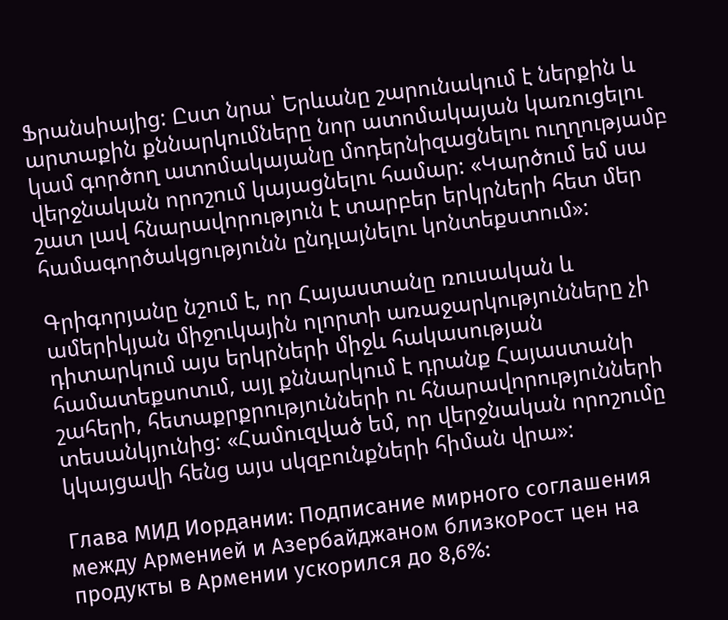Ֆրանսիայից: Ըստ նրա՝ Երևանը շարունակում է ներքին և արտաքին քննարկումները նոր ատոմակայան կառուցելու կամ գործող ատոմակայանը մոդերնիզացնելու ուղղությամբ վերջնական որոշում կայացնելու համար: «Կարծում եմ սա շատ լավ հնարավորություն է տարբեր երկրների հետ մեր համագործակցությունն ընդլայնելու կոնտեքստում»:

Գրիգորյանը նշում է, որ Հայաստանը ռուսական և ամերիկյան միջուկային ոլորտի առաջարկությունները չի դիտարկում այս երկրների միջև հակասության համատեքսոտւմ, այլ քննարկում է դրանք Հայաստանի շահերի, հետաքրքրությունների ու հնարավորությունների տեսանկյունից: «Համուզված եմ, որ վերջնական որոշումը կկայցավի հենց այս սկզբունքների հիման վրա»:

Глава МИД Иордании: Подписание мирного соглашения между Арменией и Азербайджаном близкоРост цен на продукты в Армении ускорился до 8,6%: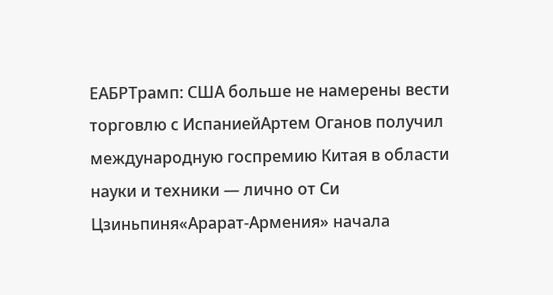ЕАБРТрамп: США больше не намерены вести торговлю с ИспаниейАртем Оганов получил международную госпремию Китая в области науки и техники — лично от Си Цзиньпиня«Арарат‑Армения» начала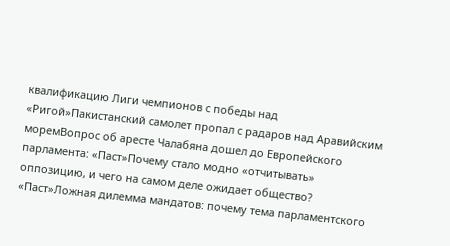квалификацию Лиги чемпионов с победы над «Ригой»Пакистанский самолет пропал с радаров над Аравийским моремВопрос об аресте Чалабяна дошел до Европейского парламента: «Паст»Почему стало модно «отчитывать» оппозицию, и чего на самом деле ожидает общество? «Паст»Ложная дилемма мандатов: почему тема парламентского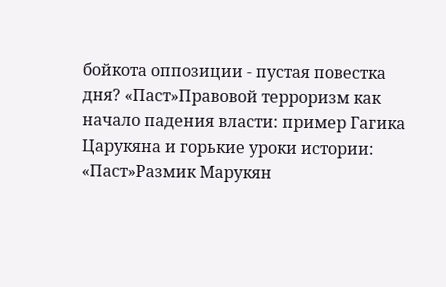бойкота оппозиции - пустая повестка дня? «Паст»Правовой терроризм как начало падения власти: пример Гагика Царукяна и горькие уроки истории: «Паст»Размик Марукян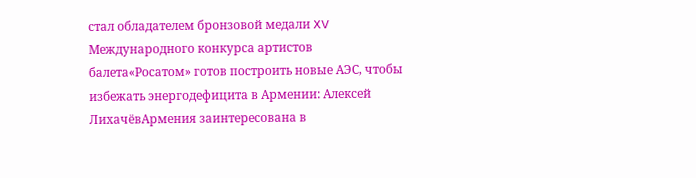стал обладателем бронзовой медали XV Международного конкурса артистов балета«Росатом» готов построить новые АЭС, чтобы избежать энергодефицита в Армении: Алексей ЛихачёвАрмения заинтересована в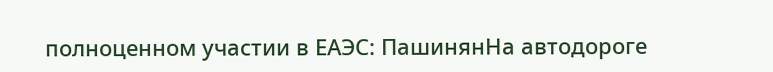полноценном участии в ЕАЭС: ПашинянНа автодороге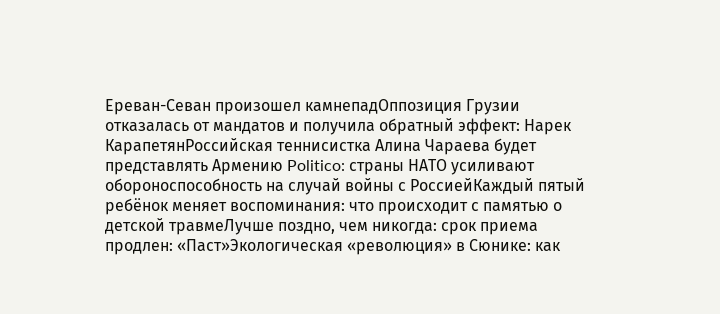Ереван-Севан произошел камнепадОппозиция Грузии отказалась от мандатов и получила обратный эффект: Нарек КарапетянРоссийская теннисистка Алина Чараева будет представлять Армению Politico: страны НАТО усиливают обороноспособность на случай войны с РоссиейКаждый пятый ребёнок меняет воспоминания: что происходит с памятью о детской травмеЛучше поздно, чем никогда: срок приема продлен: «Паст»Экологическая «революция» в Сюнике: как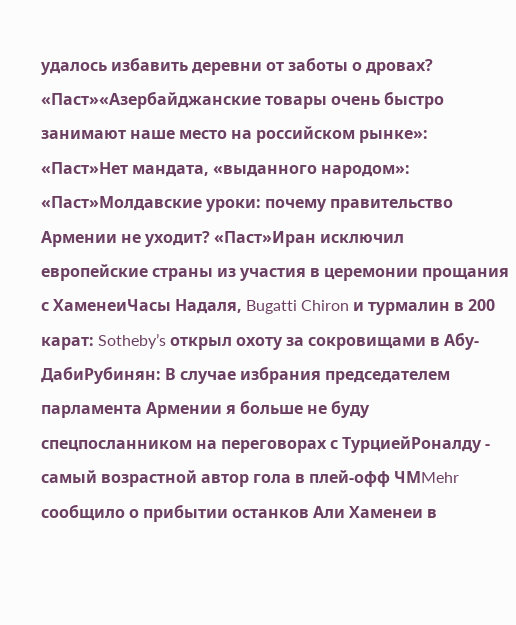удалось избавить деревни от заботы о дровах? «Паст»«Азербайджанские товары очень быстро занимают наше место на российском рынке»: «Паст»Нет мандата, «выданного народом»: «Паст»Молдавские уроки: почему правительство Армении не уходит? «Паст»Иран исключил европейские страны из участия в церемонии прощания с ХаменеиЧасы Надаля, Bugatti Chiron и турмалин в 200 карат: Sotheby’s открыл охоту за сокровищами в Абу-ДабиРубинян: В случае избрания председателем парламента Армении я больше не буду спецпосланником на переговорах с ТурциейРоналду - самый возрастной автор гола в плей-офф ЧМMehr сообщило о прибытии останков Али Хаменеи в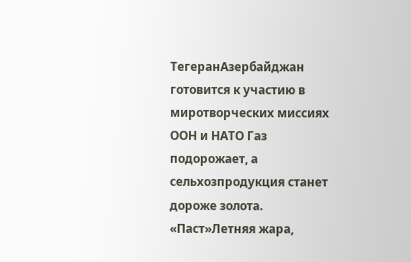ТегеранАзербайджан готовится к участию в миротворческих миссиях ООН и НАТО Газ подорожает, а сельхозпродукция станет дороже золота. «Паст»Летняя жара,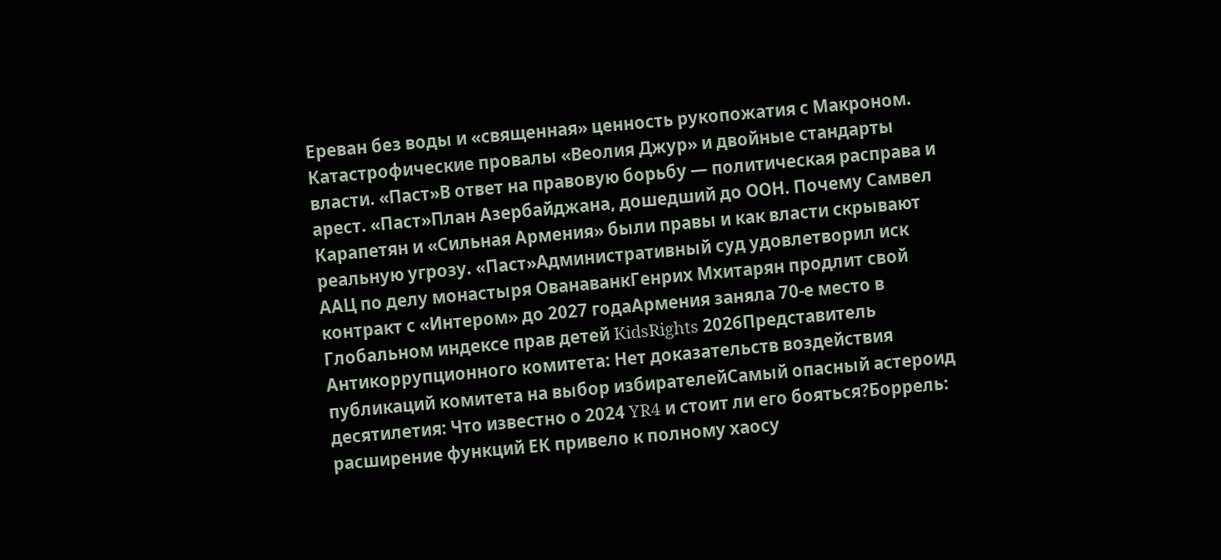Ереван без воды и «священная» ценность рукопожатия с Макроном. Катастрофические провалы «Веолия Джур» и двойные стандарты власти. «Паст»В ответ на правовую борьбу — политическая расправа и арест. «Паст»План Азербайджана, дошедший до ООН. Почему Самвел Карапетян и «Сильная Армения» были правы и как власти скрывают реальную угрозу. «Паст»Административный суд удовлетворил иск ААЦ по делу монастыря ОванаванкГенрих Мхитарян продлит свой контракт с «Интером» до 2027 годаАрмения заняла 70-е место в Глобальном индексе прав детей KidsRights 2026Представитель Антикоррупционного комитета: Нет доказательств воздействия публикаций комитета на выбор избирателейСамый опасный астероид десятилетия: Что известно о 2024 YR4 и стоит ли его бояться?Боррель: расширение функций ЕК привело к полному хаосу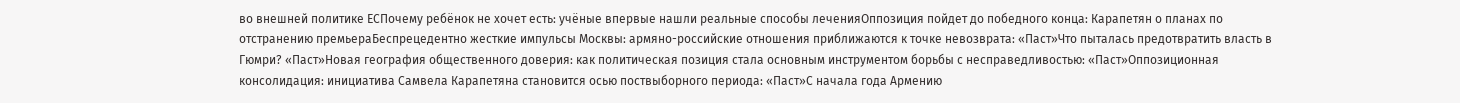во внешней политике ЕСПочему ребёнок не хочет есть: учёные впервые нашли реальные способы леченияОппозиция пойдет до победного конца: Карапетян о планах по отстранению премьераБеспрецедентно жесткие импульсы Москвы: армяно-российские отношения приближаются к точке невозврата: «Паст»Что пыталась предотвратить власть в Гюмри? «Паст»Новая география общественного доверия: как политическая позиция стала основным инструментом борьбы с несправедливостью: «Паст»Оппозиционная консолидация: инициатива Самвела Карапетяна становится осью поствыборного периода: «Паст»С начала года Армению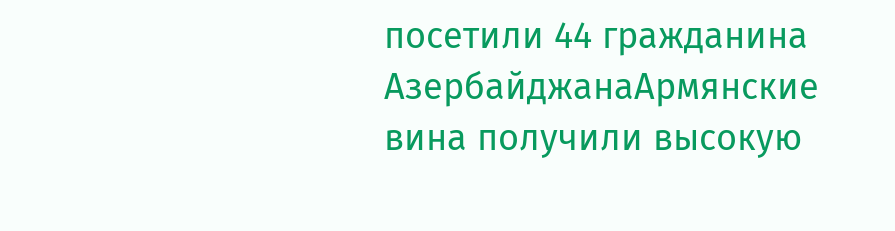посетили 44 гражданина АзербайджанаАрмянские вина получили высокую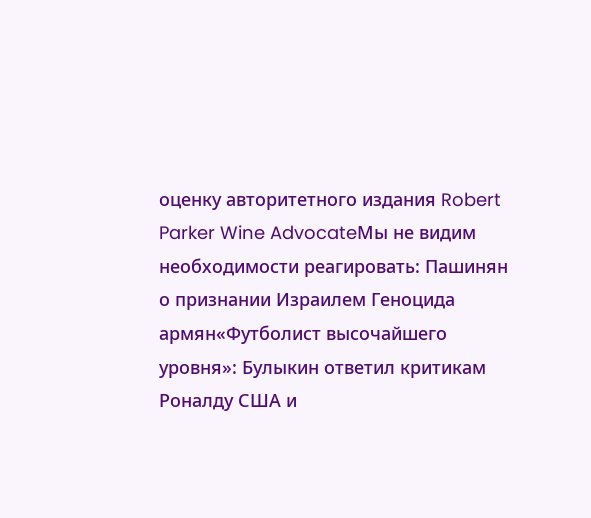оценку авторитетного издания Robert Parker Wine AdvocateМы не видим необходимости реагировать: Пашинян о признании Израилем Геноцида армян«Футболист высочайшего уровня»: Булыкин ответил критикам Роналду США и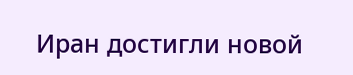Иран достигли новой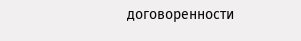договоренности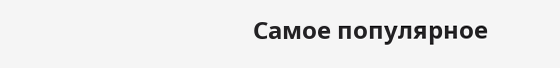Самое популярное